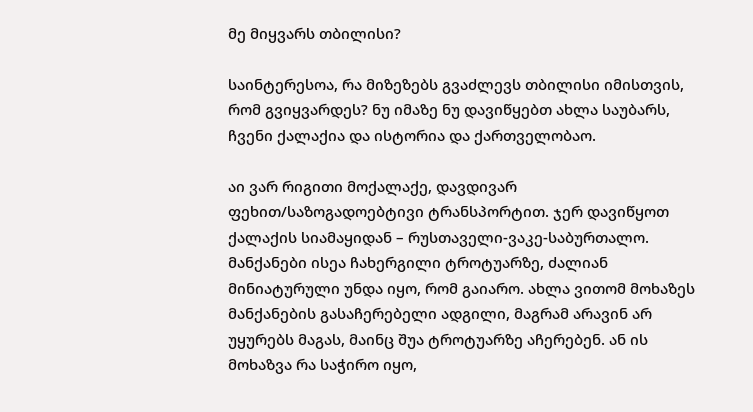მე მიყვარს თბილისი?

საინტერესოა, რა მიზეზებს გვაძლევს თბილისი იმისთვის, რომ გვიყვარდეს? ნუ იმაზე ნუ დავიწყებთ ახლა საუბარს, ჩვენი ქალაქია და ისტორია და ქართველობაო.

აი ვარ რიგითი მოქალაქე, დავდივარ ფეხით/საზოგადოებტივი ტრანსპორტით. ჯერ დავიწყოთ ქალაქის სიამაყიდან – რუსთაველი-ვაკე-საბურთალო. მანქანები ისეა ჩახერგილი ტროტუარზე, ძალიან მინიატურული უნდა იყო, რომ გაიარო. ახლა ვითომ მოხაზეს მანქანების გასაჩერებელი ადგილი, მაგრამ არავინ არ უყურებს მაგას, მაინც შუა ტროტუარზე აჩერებენ. ან ის მოხაზვა რა საჭირო იყო,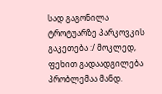სად გაგონილა ტროტუარზე პარკოვკის გაკეთება :/ მოკლედ, ფეხით გადაადგილება  პრობლემაა მანდ.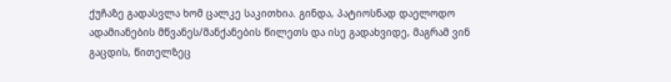ქუჩაზე გადასვლა ხომ ცალკე საკითხია. გინდა, პატიოსნად დაელოდო ადამიანების მწვანეს/მანქანების წილეთს და ისე გადახვიდე, მაგრამ ვინ გაცდის, წითელზეც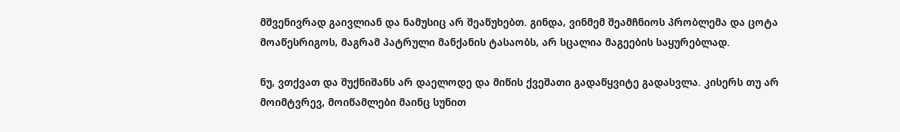მშვენივრად გაივლიან და ნამუსიც არ შეაწუხებთ. გინდა, ვინმემ შეამჩნიოს პრობლემა და ცოტა მოაწესრიგოს, მაგრამ პატრული მანქანის ტასაობს, არ სცალია მაგეების საყურებლად.

ნუ, ვთქვათ და შუქნიშანს არ დაელოდე და მიწის ქვეშათი გადაწყვიტე გადასვლა. კისერს თუ არ მოიმტვრევ, მოიწამლები მაინც სუნით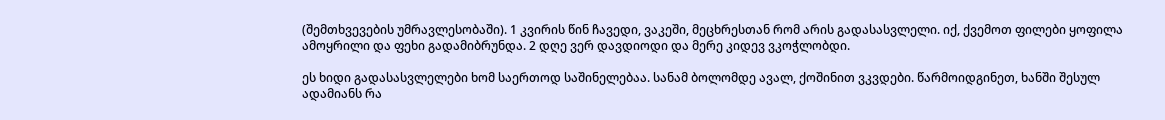(შემთხვევების უმრავლესობაში). 1 კვირის წინ ჩავედი, ვაკეში, მეცხრესთან რომ არის გადასასვლელი. იქ, ქვემოთ ფილები ყოფილა ამოყრილი და ფეხი გადამიბრუნდა. 2 დღე ვერ დავდიოდი და მერე კიდევ ვკოჭლობდი.

ეს ხიდი გადასასვლელები ხომ საერთოდ საშინელებაა. სანამ ბოლომდე ავალ, ქოშინით ვკვდები. წარმოიდგინეთ, ხანში შესულ ადამიანს რა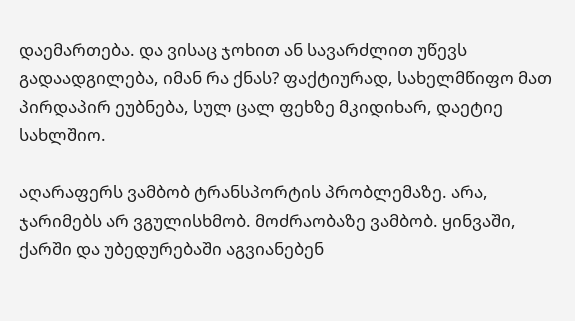დაემართება. და ვისაც ჯოხით ან სავარძლით უწევს გადაადგილება, იმან რა ქნას? ფაქტიურად, სახელმწიფო მათ პირდაპირ ეუბნება, სულ ცალ ფეხზე მკიდიხარ, დაეტიე სახლშიო.

აღარაფერს ვამბობ ტრანსპორტის პრობლემაზე. არა, ჯარიმებს არ ვგულისხმობ. მოძრაობაზე ვამბობ. ყინვაში, ქარში და უბედურებაში აგვიანებენ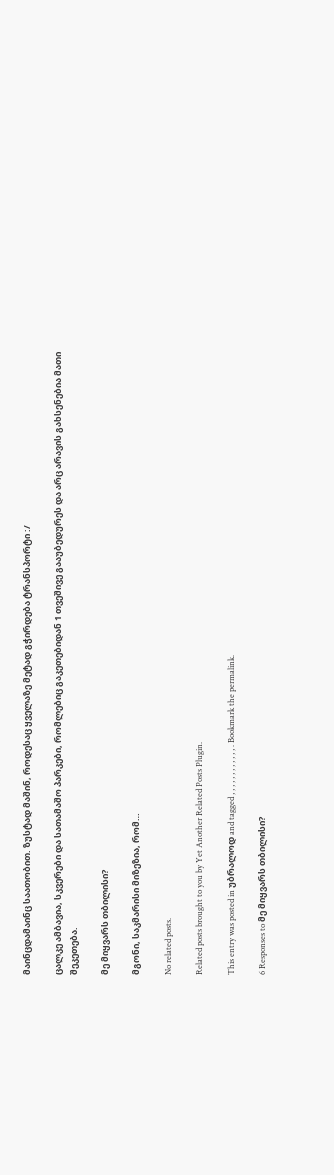მაინცდამაინც საათობით. ზუსტად მაშინ, როდესაც ყველაზე მეტად გჭირდება ტრანსპორტი :/

ცალკე ამბავია, სკვერები და სათამაშო პარკები, რომლებიც გაკეთებიდან 1 თვეშივე გააუბედურეს და არც არავის გახსენებია მათი შეკეთება.

მე მიყვარს თბილისი?

მგონი, საკმარისი მიზეზია, რომ…

No related posts.

Related posts brought to you by Yet Another Related Posts Plugin.

This entry was posted in უბრალოდ and tagged , , , , , , , , , , , , . Bookmark the permalink.

6 Responses to მე მიყვარს თბილისი?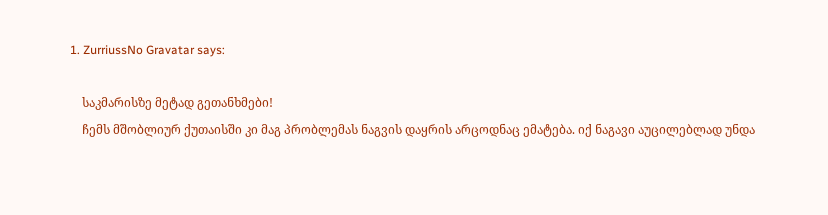1. ZurriussNo Gravatar says:

    საკმარისზე მეტად გეთანხმები!
    ჩემს მშობლიურ ქუთაისში კი მაგ პრობლემას ნაგვის დაყრის არცოდნაც ემატება. იქ ნაგავი აუცილებლად უნდა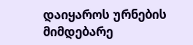დაიყაროს ურნების მიმდებარე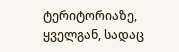ტერიტორიაზე, ყველგან, სადაც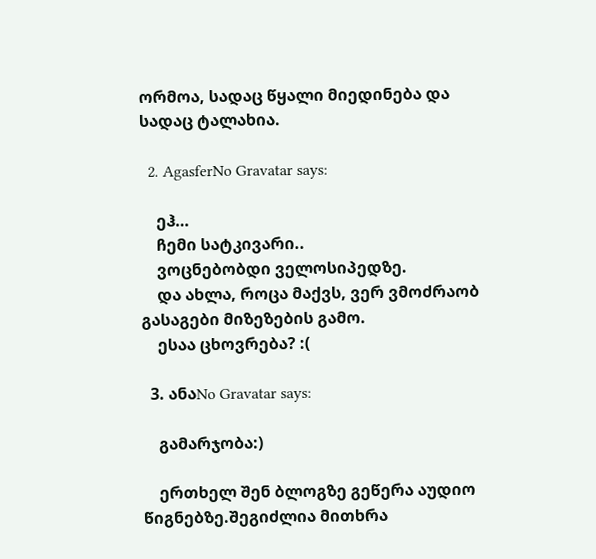ორმოა, სადაც წყალი მიედინება და სადაც ტალახია.

  2. AgasferNo Gravatar says:

    ეჰ…
    ჩემი სატკივარი..
    ვოცნებობდი ველოსიპედზე.
    და ახლა, როცა მაქვს, ვერ ვმოძრაობ გასაგები მიზეზების გამო.
    ესაა ცხოვრება? :(

  3. ანაNo Gravatar says:

    გამარჯობა:)

    ერთხელ შენ ბლოგზე გეწერა აუდიო წიგნებზე.შეგიძლია მითხრა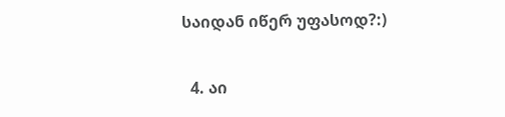საიდან იწერ უფასოდ?:)

  4. აი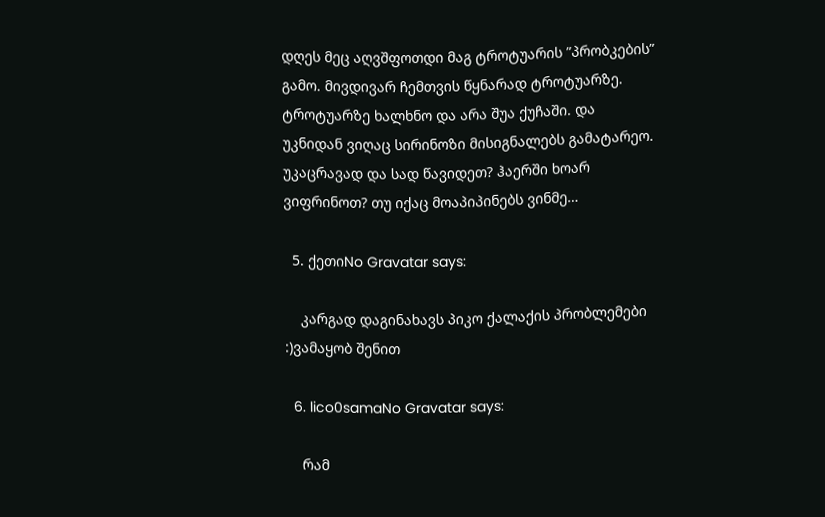დღეს მეც აღვშფოთდი მაგ ტროტუარის ”პრობკების” გამო. მივდივარ ჩემთვის წყნარად ტროტუარზე. ტროტუარზე ხალხნო და არა შუა ქუჩაში. და უკნიდან ვიღაც სირინოზი მისიგნალებს გამატარეო. უკაცრავად და სად წავიდეთ? ჰაერში ხოარ ვიფრინოთ? თუ იქაც მოაპიპინებს ვინმე…

  5. ქეთიNo Gravatar says:

    კარგად დაგინახავს პიკო ქალაქის პრობლემები :)ვამაყობ შენით

  6. lico0samaNo Gravatar says:

    რამ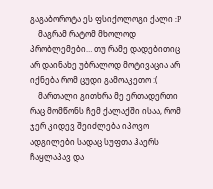გაგაბოროტა ეს ფსიქოლოგი ქალი :P
    მაგრამ რატომ მხოლოდ პრობლემები… თუ რამე დადებითიც არ დაინახე უბრალოდ მოტივაცია არ იქნება რომ ცუდი გამოაკეთო :(
    მართალი გითხრა მე ერთადერთი რაც მომწონს ჩემ ქალაქში ისაა, რომ ჯერ კიდევ შეიძლება იპოვო ადგილები სადაც სუფთა ჰაერს ჩაყლაპავ და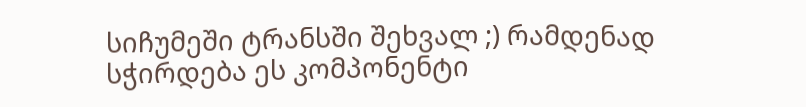სიჩუმეში ტრანსში შეხვალ ;) რამდენად სჭირდება ეს კომპონენტი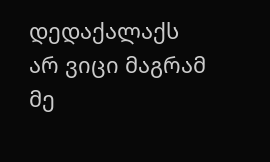დედაქალაქს არ ვიცი მაგრამ მე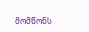მომწონს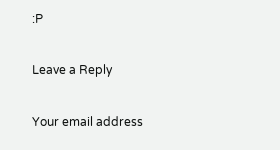:P

Leave a Reply

Your email address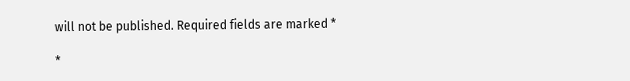will not be published. Required fields are marked *

*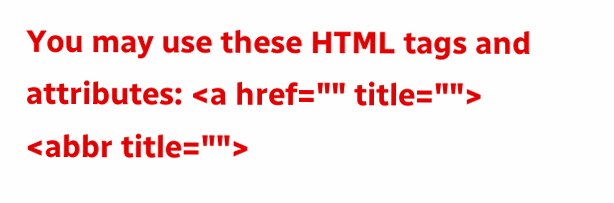You may use these HTML tags and attributes: <a href="" title=""> <abbr title="">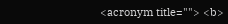<acronym title=""> <b>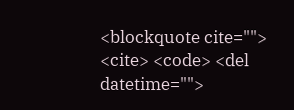<blockquote cite=""> <cite> <code> <del datetime="">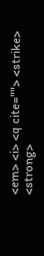<em> <i> <q cite=""> <strike> <strong>